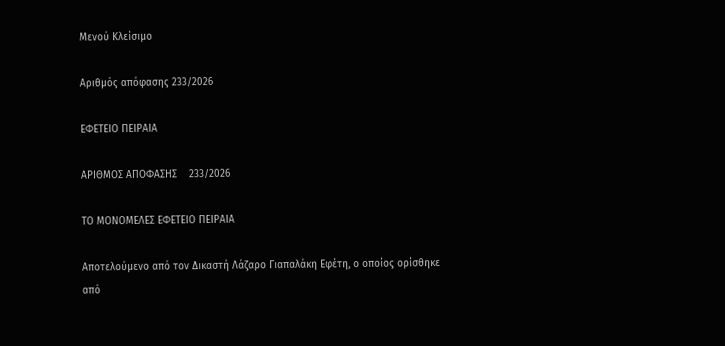Μενού Κλείσιμο

Αριθμός απόφασης 233/2026

ΕΦΕΤΕΙΟ ΠΕΙΡΑΙΑ

ΑΡΙΘΜΟΣ ΑΠΟΦΑΣΗΣ    233/2026

ΤΟ ΜΟΝΟΜΕΛΕΣ ΕΦΕΤΕΙΟ ΠΕΙΡΑΙΑ

Αποτελούμενο από τoν Δικαστή Λάζαρο Γιαπαλάκη Εφέτη, ο οποίος ορίσθηκε από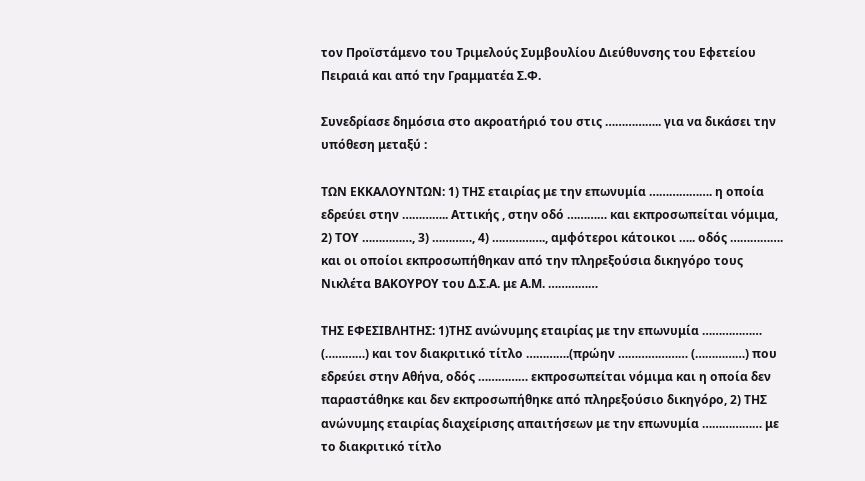τον Προϊστάμενο του Τριμελούς Συμβουλίου Διεύθυνσης του Εφετείου Πειραιά και από την Γραμματέα Σ.Φ.

Συνεδρίασε δημόσια στο ακροατήριό του στις …………….. για να δικάσει την υπόθεση μεταξύ :

ΤΩΝ ΕΚΚΑΛΟΥΝΤΩΝ: 1) ΤΗΣ εταιρίας με την επωνυμία ………………. η οποία εδρεύει στην ………….. Αττικής , στην οδό ………… και εκπροσωπείται νόμιμα, 2) ΤΟΥ ……………, 3) …………, 4) ……………., αμφότεροι κάτοικοι ….. οδός ……………. και οι οποίοι εκπροσωπήθηκαν από την πληρεξούσια δικηγόρο τους Νικλέτα ΒΑΚΟΥΡΟΥ του Δ.Σ.Α. με Α.Μ. ……………

ΤΗΣ ΕΦΕΣΙΒΛΗΤΗΣ: 1)ΤΗΣ ανώνυμης εταιρίας με την επωνυμία ……………… (…………) και τον διακριτικό τίτλο ………….(πρώην ………………… (……………) που εδρεύει στην Αθήνα, οδός …………… εκπροσωπείται νόμιμα και η οποία δεν παραστάθηκε και δεν εκπροσωπήθηκε από πληρεξούσιο δικηγόρο, 2) ΤΗΣ ανώνυμης εταιρίας διαχείρισης απαιτήσεων με την επωνυμία ……………… με το διακριτικό τίτλο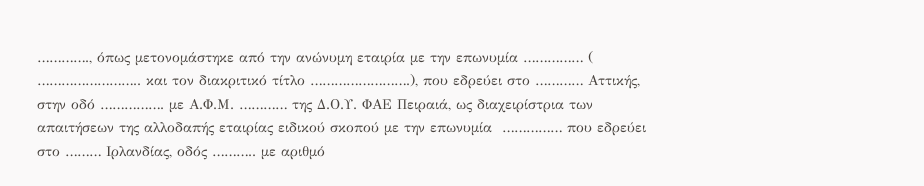…………., όπως μετονομάστηκε από την ανώνυμη εταιρία με την επωνυμία …………… ( …………………….. και τον διακριτικό τίτλο …………………….), που εδρεύει στο ………… Αττικής, στην οδό ……………. με Α.Φ.Μ. ………… της Δ.Ο.Υ. ΦΑΕ Πειραιά, ως διαχειρίστρια των απαιτήσεων της αλλοδαπής εταιρίας ειδικού σκοπού με την επωνυμία  …………… που εδρεύει στο ……… Ιρλανδίας, οδός ……….. με αριθμό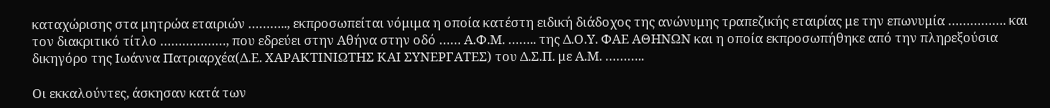καταχώρισης στα μητρώα εταιριών ……….., εκπροσωπείται νόμιμα η οποία κατέστη ειδική διάδοχος της ανώνυμης τραπεζικής εταιρίας με την επωνυμία ……………. και τον διακριτικό τίτλο ………………, που εδρεύει στην Αθήνα στην οδό …… Α.Φ.Μ. …….. της Δ.Ο.Υ. ΦΑΕ ΑΘΗΝΩΝ και η οποία εκπροσωπήθηκε από την πληρεξούσια δικηγόρο της Ιωάννα Πατριαρχέα(Δ.Ε. ΧΑΡΑΚΤΙΝΙΩΤΗΣ ΚΑΙ ΣΥΝΕΡΓΑΤΕΣ) του Δ.Σ.Π. με Α.Μ. ………..

Οι εκκαλούντες, άσκησαν κατά των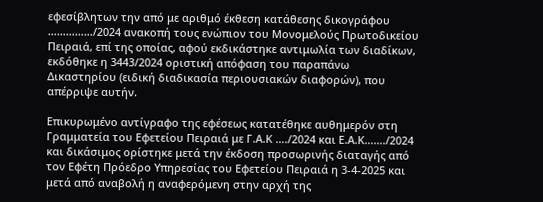εφεσίβλητων την από με αριθμό έκθεση κατάθεσης δικογράφου ……………/2024 ανακοπή τους ενώπιον του Μονομελούς Πρωτοδικείου Πειραιά, επί της οποίας, αφού εκδικάστηκε αντιμωλία των διαδίκων, εκδόθηκε η 3443/2024 οριστική απόφαση του παραπάνω Δικαστηρίου (ειδική διαδικασία περιουσιακών διαφορών), που απέρριψε αυτήν.

Επικυρωμένο αντίγραφο της εφέσεως κατατέθηκε αυθημερόν στη Γραμματεία του Εφετείου Πειραιά με Γ.Α.Κ …./2024 και Ε.Α.Κ……./2024 και δικάσιμος ορίστηκε μετά την έκδοση προσωρινής διαταγής από τον Εφέτη Πρόεδρο Υπηρεσίας του Εφετείου Πειραιά η 3-4-2025 και μετά από αναβολή η αναφερόμενη στην αρχή της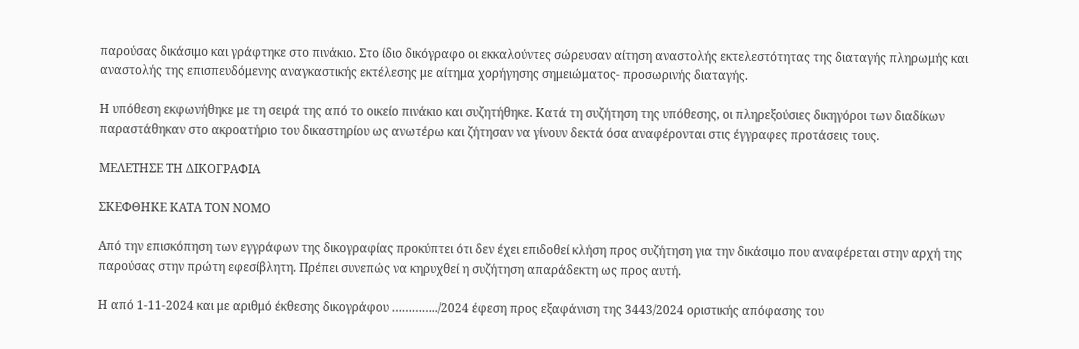παρούσας δικάσιμο και γράφτηκε στο πινάκιο. Στο ίδιο δικόγραφο οι εκκαλούντες σώρευσαν αίτηση αναστολής εκτελεστότητας της διαταγής πληρωμής και αναστολής της επισπευδόμενης αναγκαστικής εκτέλεσης με αίτημα χορήγησης σημειώματος- προσωρινής διαταγής.

Η υπόθεση εκφωνήθηκε με τη σειρά της από το οικείο πινάκιο και συζητήθηκε. Κατά τη συζήτηση της υπόθεσης, οι πληρεξούσιες δικηγόροι των διαδίκων παραστάθηκαν στο ακροατήριο του δικαστηρίου ως ανωτέρω και ζήτησαν να γίνουν δεκτά όσα αναφέρονται στις έγγραφες προτάσεις τους.

ΜΕΛΕΤΗΣΕ ΤΗ ΔΙΚΟΓΡΑΦΙΑ

ΣΚΕΦΘΗΚΕ ΚΑΤΑ ΤΟΝ ΝΟΜΟ

Από την επισκόπηση των εγγράφων της δικογραφίας προκύπτει ότι δεν έχει επιδοθεί κλήση προς συζήτηση για την δικάσιμο που αναφέρεται στην αρχή της παρούσας στην πρώτη εφεσίβλητη. Πρέπει συνεπώς να κηρυχθεί η συζήτηση απαράδεκτη ως προς αυτή.

Η από 1-11-2024 και με αριθμό έκθεσης δικογράφου …………../2024 έφεση προς εξαφάνιση της 3443/2024 οριστικής απόφασης του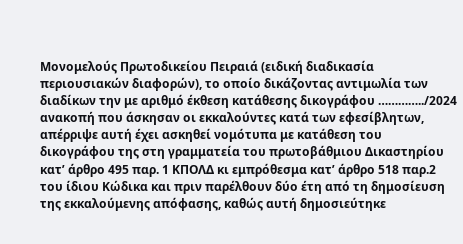Μονομελούς Πρωτοδικείου Πειραιά (ειδική διαδικασία περιουσιακών διαφορών), το οποίο δικάζοντας αντιμωλία των διαδίκων την με αριθμό έκθεση κατάθεσης δικογράφου …………../2024 ανακοπή που άσκησαν οι εκκαλούντες κατά των εφεσίβλητων, απέρριψε αυτή έχει ασκηθεί νομότυπα με κατάθεση του δικογράφου της στη γραμματεία του πρωτοβάθμιου Δικαστηρίου κατ’ άρθρο 495 παρ. 1 ΚΠΟΛΔ κι εμπρόθεσμα κατ’ άρθρο 518 παρ.2 του ίδιου Κώδικα και πριν παρέλθουν δύο έτη από τη δημοσίευση της εκκαλούμενης απόφασης, καθώς αυτή δημοσιεύτηκε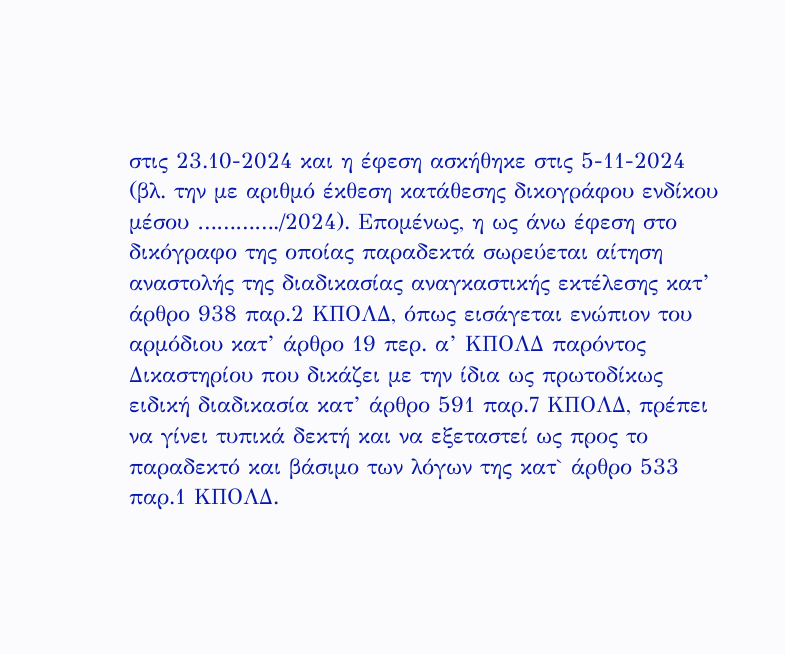στις 23.10-2024 και η έφεση ασκήθηκε στις 5-11-2024 (βλ. την με αριθμό έκθεση κατάθεσης δικογράφου ενδίκου μέσου …………./2024). Επομένως, η ως άνω έφεση στο δικόγραφο της οποίας παραδεκτά σωρεύεται αίτηση αναστολής της διαδικασίας αναγκαστικής εκτέλεσης κατ’ άρθρο 938 παρ.2 ΚΠΟΛΔ, όπως εισάγεται ενώπιον του αρμόδιου κατ’ άρθρο 19 περ. α’ ΚΠΟΛΔ παρόντος Δικαστηρίου που δικάζει με την ίδια ως πρωτοδίκως ειδική διαδικασία κατ’ άρθρο 591 παρ.7 ΚΠΟΛΔ, πρέπει να γίνει τυπικά δεκτή και να εξεταστεί ως προς το παραδεκτό και βάσιμο των λόγων της κατ` άρθρο 533 παρ.1 ΚΠΟΛΔ.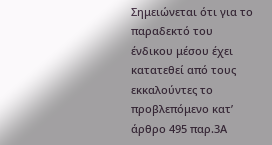Σημειώνεται ότι για το παραδεκτό του ένδικου μέσου έχει κατατεθεί από τους εκκαλούντες το προβλεπόμενο κατ’ άρθρο 495 παρ.3Α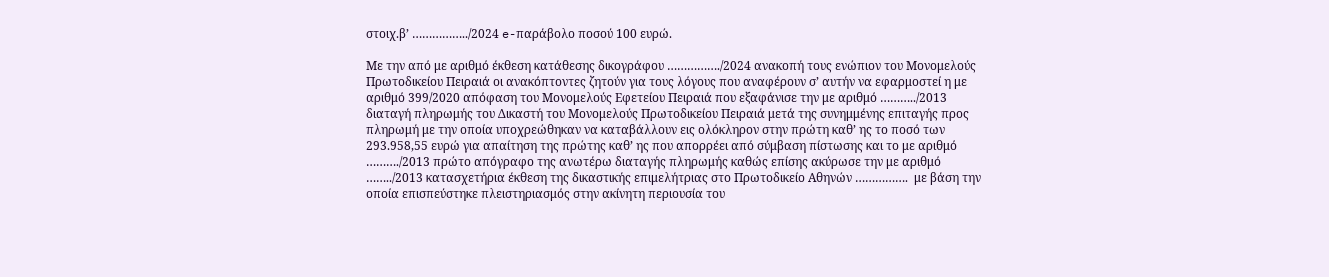στοιχ.β’ ……………../2024 e-παράβολο ποσού 100 ευρώ.

Με την από με αριθμό έκθεση κατάθεσης δικογράφου ……………./2024 ανακοπή τους ενώπιον του Μονομελούς Πρωτοδικείου Πειραιά οι ανακόπτοντες ζητούν για τους λόγους που αναφέρουν σ’ αυτήν να εφαρμοστεί η με αριθμό 399/2020 απόφαση του Μονομελούς Εφετείου Πειραιά που εξαφάνισε την με αριθμό ………../2013 διαταγή πληρωμής του Δικαστή του Μονομελούς Πρωτοδικείου Πειραιά μετά της συνημμένης επιταγής προς πληρωμή με την οποία υποχρεώθηκαν να καταβάλλουν εις ολόκληρον στην πρώτη καθ’ ης το ποσό των 293.958,55 ευρώ για απαίτηση της πρώτης καθ’ ης που απορρέει από σύμβαση πίστωσης και το με αριθμό ………./2013 πρώτο απόγραφο της ανωτέρω διαταγής πληρωμής καθώς επίσης ακύρωσε την με αριθμό ……../2013 κατασχετήρια έκθεση της δικαστικής επιμελήτριας στο Πρωτοδικείο Αθηνών …………….  με βάση την οποία επισπεύστηκε πλειστηριασμός στην ακίνητη περιουσία του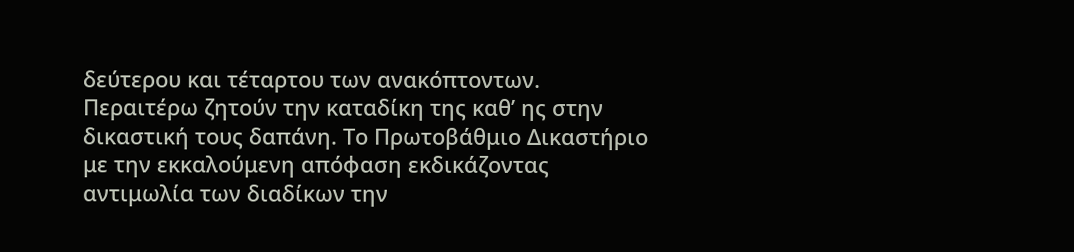δεύτερου και τέταρτου των ανακόπτοντων. Περαιτέρω ζητούν την καταδίκη της καθ’ ης στην δικαστική τους δαπάνη. Το Πρωτοβάθμιο Δικαστήριο με την εκκαλούμενη απόφαση εκδικάζοντας αντιμωλία των διαδίκων την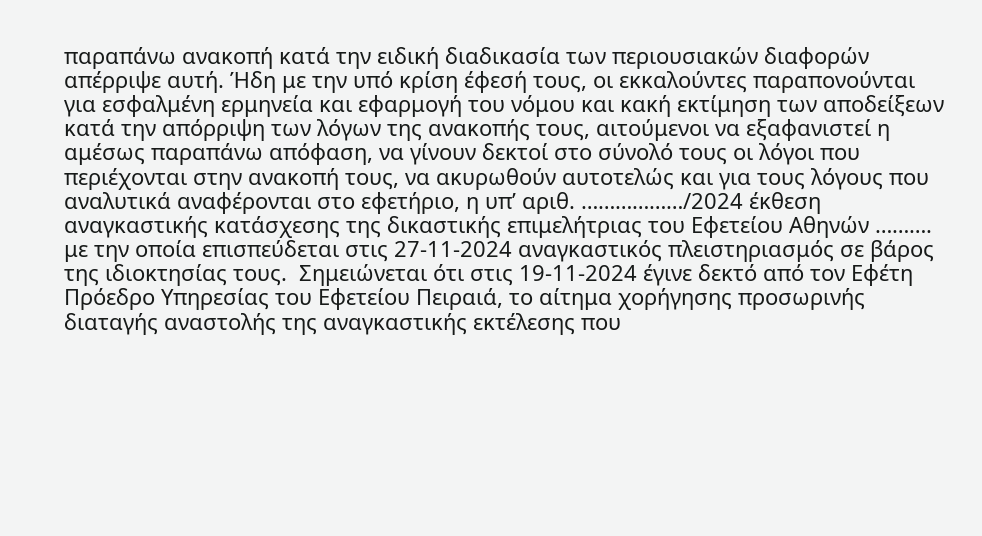παραπάνω ανακοπή κατά την ειδική διαδικασία των περιουσιακών διαφορών απέρριψε αυτή. Ήδη με την υπό κρίση έφεσή τους, οι εκκαλούντες παραπονούνται για εσφαλμένη ερμηνεία και εφαρμογή του νόμου και κακή εκτίμηση των αποδείξεων κατά την απόρριψη των λόγων της ανακοπής τους, αιτούμενοι να εξαφανιστεί η αμέσως παραπάνω απόφαση, να γίνουν δεκτοί στο σύνολό τους οι λόγοι που περιέχονται στην ανακοπή τους, να ακυρωθούν αυτοτελώς και για τους λόγους που αναλυτικά αναφέρονται στο εφετήριο, η υπ’ αριθ. ………………/2024 έκθεση αναγκαστικής κατάσχεσης της δικαστικής επιμελήτριας του Εφετείου Αθηνών ………. με την οποία επισπεύδεται στις 27-11-2024 αναγκαστικός πλειστηριασμός σε βάρος της ιδιοκτησίας τους.  Σημειώνεται ότι στις 19-11-2024 έγινε δεκτό από τον Εφέτη Πρόεδρο Υπηρεσίας του Εφετείου Πειραιά, το αίτημα χορήγησης προσωρινής διαταγής αναστολής της αναγκαστικής εκτέλεσης που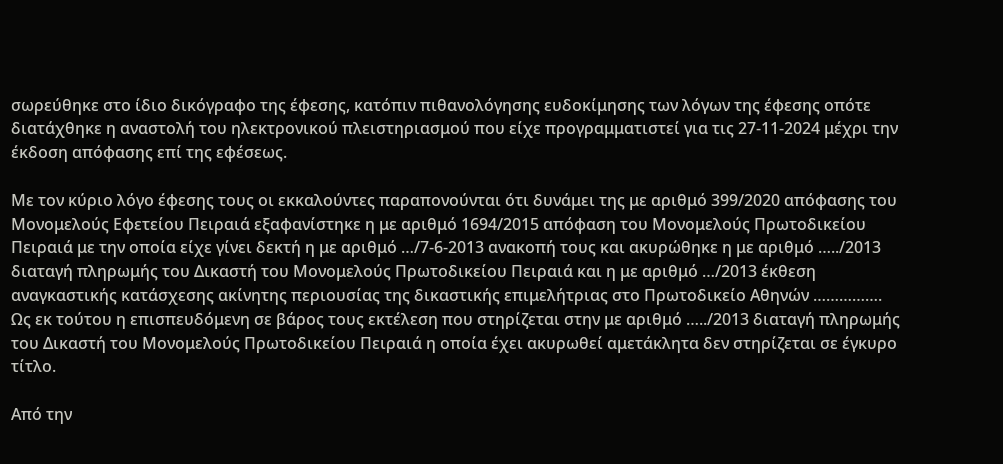σωρεύθηκε στο ίδιο δικόγραφο της έφεσης, κατόπιν πιθανολόγησης ευδοκίμησης των λόγων της έφεσης οπότε διατάχθηκε η αναστολή του ηλεκτρονικού πλειστηριασμού που είχε προγραμματιστεί για τις 27-11-2024 μέχρι την έκδοση απόφασης επί της εφέσεως.

Με τον κύριο λόγο έφεσης τους οι εκκαλούντες παραπονούνται ότι δυνάμει της με αριθμό 399/2020 απόφασης του Μονομελούς Εφετείου Πειραιά εξαφανίστηκε η με αριθμό 1694/2015 απόφαση του Μονομελούς Πρωτοδικείου Πειραιά με την οποία είχε γίνει δεκτή η με αριθμό …/7-6-2013 ανακοπή τους και ακυρώθηκε η με αριθμό …../2013 διαταγή πληρωμής του Δικαστή του Μονομελούς Πρωτοδικείου Πειραιά και η με αριθμό …/2013 έκθεση αναγκαστικής κατάσχεσης ακίνητης περιουσίας της δικαστικής επιμελήτριας στο Πρωτοδικείο Αθηνών ……………. Ως εκ τούτου η επισπευδόμενη σε βάρος τους εκτέλεση που στηρίζεται στην με αριθμό …../2013 διαταγή πληρωμής του Δικαστή του Μονομελούς Πρωτοδικείου Πειραιά η οποία έχει ακυρωθεί αμετάκλητα δεν στηρίζεται σε έγκυρο τίτλο.

Από την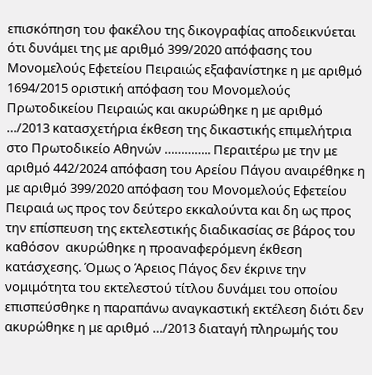επισκόπηση του φακέλου της δικογραφίας αποδεικνύεται ότι δυνάμει της με αριθμό 399/2020 απόφασης του Μονομελούς Εφετείου Πειραιώς εξαφανίστηκε η με αριθμό 1694/2015 οριστική απόφαση του Μονομελούς Πρωτοδικείου Πειραιώς και ακυρώθηκε η με αριθμό …/2013 κατασχετήρια έκθεση της δικαστικής επιμελήτρια στο Πρωτοδικείο Αθηνών ………….. Περαιτέρω με την με αριθμό 442/2024 απόφαση του Αρείου Πάγου αναιρέθηκε η με αριθμό 399/2020 απόφαση του Μονομελούς Εφετείου Πειραιά ως προς τον δεύτερο εκκαλούντα και δη ως προς την επίσπευση της εκτελεστικής διαδικασίας σε βάρος του καθόσον  ακυρώθηκε η προαναφερόμενη έκθεση κατάσχεσης. Όμως ο Άρειος Πάγος δεν έκρινε την νομιμότητα του εκτελεστού τίτλου δυνάμει του οποίου επισπεύσθηκε η παραπάνω αναγκαστική εκτέλεση διότι δεν ακυρώθηκε η με αριθμό …/2013 διαταγή πληρωμής του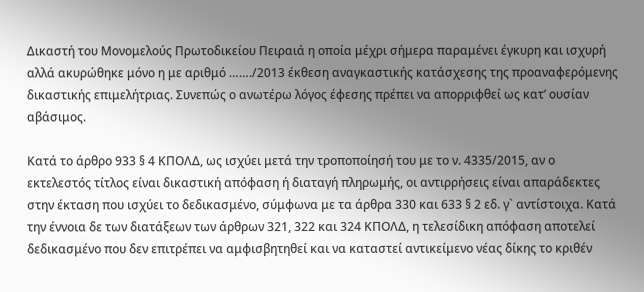Δικαστή του Μονομελούς Πρωτοδικείου Πειραιά η οποία μέχρι σήμερα παραμένει έγκυρη και ισχυρή αλλά ακυρώθηκε μόνο η με αριθμό ……./2013 έκθεση αναγκαστικής κατάσχεσης της προαναφερόμενης δικαστικής επιμελήτριας. Συνεπώς ο ανωτέρω λόγος έφεσης πρέπει να απορριφθεί ως κατ’ ουσίαν αβάσιμος.

Κατά το άρθρο 933 § 4 ΚΠΟΛΔ, ως ισχύει μετά την τροποποίησή του με το ν. 4335/2015, αν ο εκτελεστός τίτλος είναι δικαστική απόφαση ή διαταγή πληρωμής, οι αντιρρήσεις είναι απαράδεκτες στην έκταση που ισχύει το δεδικασμένο, σύμφωνα με τα άρθρα 330 και 633 § 2 εδ. γ` αντίστοιχα. Κατά την έννοια δε των διατάξεων των άρθρων 321, 322 και 324 ΚΠΟΛΔ, η τελεσίδικη απόφαση αποτελεί δεδικασμένο που δεν επιτρέπει να αμφισβητηθεί και να καταστεί αντικείμενο νέας δίκης το κριθέν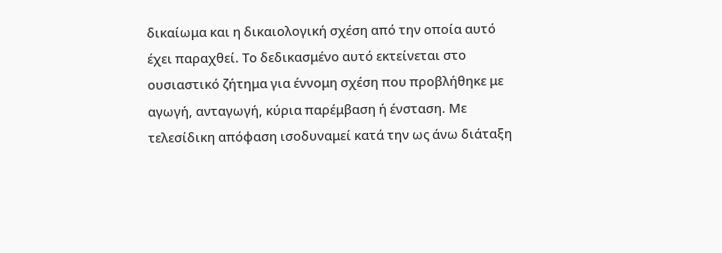δικαίωμα και η δικαιολογική σχέση από την οποία αυτό έχει παραχθεί. Το δεδικασμένο αυτό εκτείνεται στο ουσιαστικό ζήτημα για έννομη σχέση που προβλήθηκε με αγωγή, ανταγωγή, κύρια παρέμβαση ή ένσταση. Με τελεσίδικη απόφαση ισοδυναμεί κατά την ως άνω διάταξη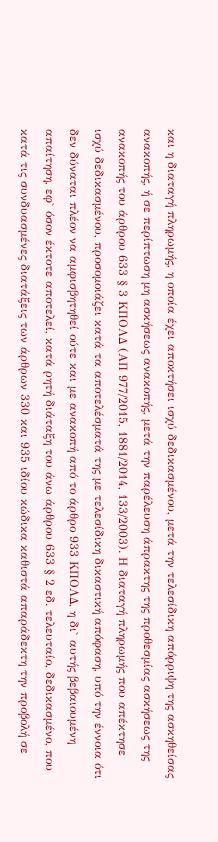και η διαταγή πληρωμής, η οποία έχει αποκτήσει ισχύ δεδικασμένου, μετά την τελεσίδικη απόρριψη της ασκηθείσας ανακοπής, ή σε περίπτωση μη ασκήσεως ανακοπής, μετά την παρέλευση άπρακτης της προθεσμίας ασκήσεως της ανακοπής του άρθρου 633 § 3 ΚΠΟΛΔ (ΑΠ 977/2015, 1881/2014, 133/2003). Η διαταγή πληρωμής που απέκτησε ισχύ δεδικασμένου, προσομοιάζει κατά τα αποτελέσματά της με τελεσίδικη δικαστική απόφαση, υπό την έννοια ότι δεν δύναται πλέον να αμφισβητηθεί ούτε και με ανακοπή από το άρθρο 933 ΚΠΟΛΔ, η δι` αυτής βεβαιουμένη απαίτηση, εφ` όσον έκτοτε αποτελεί, κατά ρητή διάταξη του άνω άρθρου 633 § 2 εδ. τελευταίο, δεδικασμένο, που κατά τις συνδυασμένες διατάξεις των άρθρων 330 και 935 ιδίου κώδικα καθιστά απαράδεκτη την προβολή σε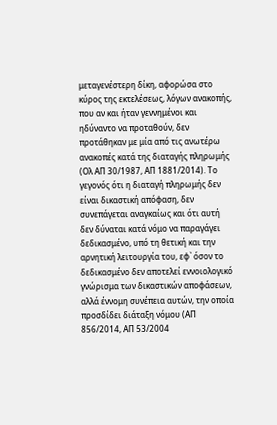μεταγενέστερη δίκη, αφορώσα στο κύρος της εκτελέσεως, λόγων ανακοπής, που αν και ήταν γεννημένοι και ηδύναντο να προταθούν, δεν προτάθηκαν με μία από τις ανωτέρω ανακοπές κατά της διαταγής πληρωμής (Ολ ΑΠ 30/1987, ΑΠ 1881/2014). Το γεγονός ότι η διαταγή πληρωμής δεν είναι δικαστική απόφαση, δεν συνεπάγεται αναγκαίως και ότι αυτή δεν δύναται κατά νόμο να παραγάγει δεδικασμένο, υπό τη θετική και την αρνητική λειτουργία του, εφ` όσον το δεδικασμένο δεν αποτελεί εννοιολογικό γνώρισμα των δικαστικών αποφάσεων, αλλά έννομη συνέπεια αυτών, την οποία προσδίδει διάταξη νόμου (ΑΠ 856/2014, ΑΠ 53/2004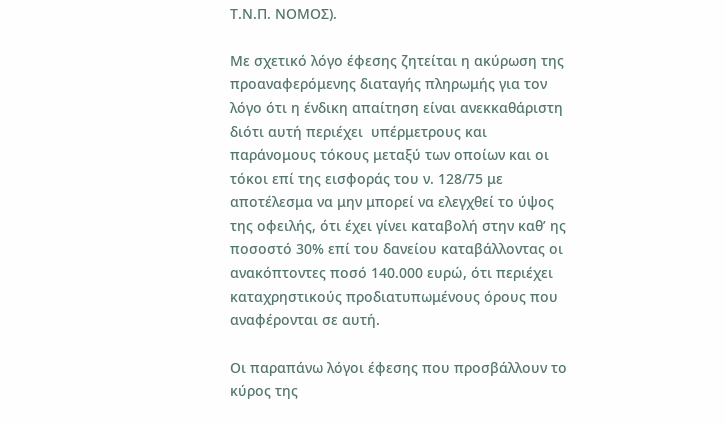Τ.Ν.Π. ΝΟΜΟΣ).

Με σχετικό λόγο έφεσης ζητείται η ακύρωση της προαναφερόμενης διαταγής πληρωμής για τον λόγο ότι η ένδικη απαίτηση είναι ανεκκαθάριστη διότι αυτή περιέχει  υπέρμετρους και παράνομους τόκους μεταξύ των οποίων και οι τόκοι επί της εισφοράς του ν. 128/75 με αποτέλεσμα να μην μπορεί να ελεγχθεί το ύψος της οφειλής, ότι έχει γίνει καταβολή στην καθ’ ης ποσοστό 30% επί του δανείου καταβάλλοντας οι ανακόπτοντες ποσό 140.000 ευρώ, ότι περιέχει καταχρηστικούς προδιατυπωμένους όρους που αναφέρονται σε αυτή.

Οι παραπάνω λόγοι έφεσης που προσβάλλουν το κύρος της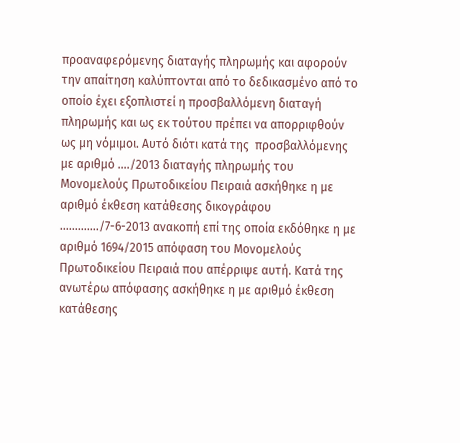προαναφερόμενης διαταγής πληρωμής και αφορούν την απαίτηση καλύπτονται από το δεδικασμένο από το οποίο έχει εξοπλιστεί η προσβαλλόμενη διαταγή πληρωμής και ως εκ τούτου πρέπει να απορριφθούν ως μη νόμιμοι. Αυτό διότι κατά της  προσβαλλόμενης με αριθμό …./2013 διαταγής πληρωμής του Μονομελούς Πρωτοδικείου Πειραιά ασκήθηκε η με αριθμό έκθεση κατάθεσης δικογράφου …………./7-6-2013 ανακοπή επί της οποία εκδόθηκε η με αριθμό 1694/2015 απόφαση του Μονομελούς Πρωτοδικείου Πειραιά που απέρριψε αυτή. Κατά της ανωτέρω απόφασης ασκήθηκε η με αριθμό έκθεση κατάθεσης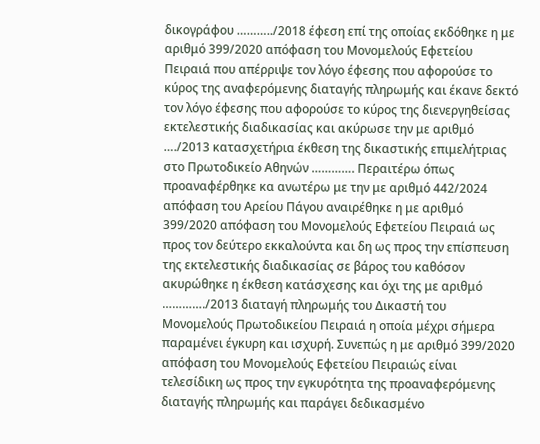δικογράφου ………../2018 έφεση επί της οποίας εκδόθηκε η με αριθμό 399/2020 απόφαση του Μονομελούς Εφετείου Πειραιά που απέρριψε τον λόγο έφεσης που αφορούσε το κύρος της αναφερόμενης διαταγής πληρωμής και έκανε δεκτό τον λόγο έφεσης που αφορούσε το κύρος της διενεργηθείσας εκτελεστικής διαδικασίας και ακύρωσε την με αριθμό …./2013 κατασχετήρια έκθεση της δικαστικής επιμελήτριας στο Πρωτοδικείο Αθηνών …………. Περαιτέρω όπως προαναφέρθηκε κα ανωτέρω με την με αριθμό 442/2024 απόφαση του Αρείου Πάγου αναιρέθηκε η με αριθμό 399/2020 απόφαση του Μονομελούς Εφετείου Πειραιά ως προς τον δεύτερο εκκαλούντα και δη ως προς την επίσπευση της εκτελεστικής διαδικασίας σε βάρος του καθόσον  ακυρώθηκε η έκθεση κατάσχεσης και όχι της με αριθμό …………./2013 διαταγή πληρωμής του Δικαστή του Μονομελούς Πρωτοδικείου Πειραιά η οποία μέχρι σήμερα παραμένει έγκυρη και ισχυρή. Συνεπώς η με αριθμό 399/2020 απόφαση του Μονομελούς Εφετείου Πειραιώς είναι τελεσίδικη ως προς την εγκυρότητα της προαναφερόμενης διαταγής πληρωμής και παράγει δεδικασμένο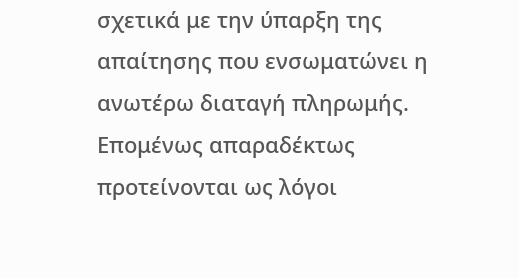σχετικά με την ύπαρξη της απαίτησης που ενσωματώνει η ανωτέρω διαταγή πληρωμής. Επομένως απαραδέκτως προτείνονται ως λόγοι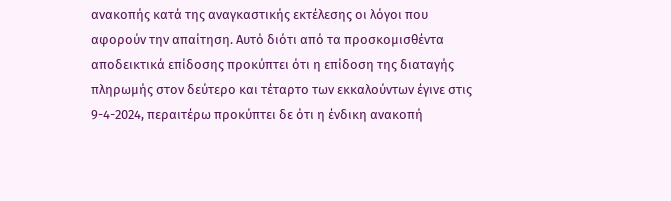ανακοπής κατά της αναγκαστικής εκτέλεσης οι λόγοι που αφορούν την απαίτηση. Αυτό διότι από τα προσκομισθέντα αποδεικτικά επίδοσης προκύπτει ότι η επίδοση της διαταγής πληρωμής στον δεύτερο και τέταρτο των εκκαλούντων έγινε στις 9-4-2024, περαιτέρω προκύπτει δε ότι η ένδικη ανακοπή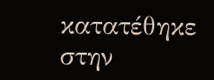κατατέθηκε στην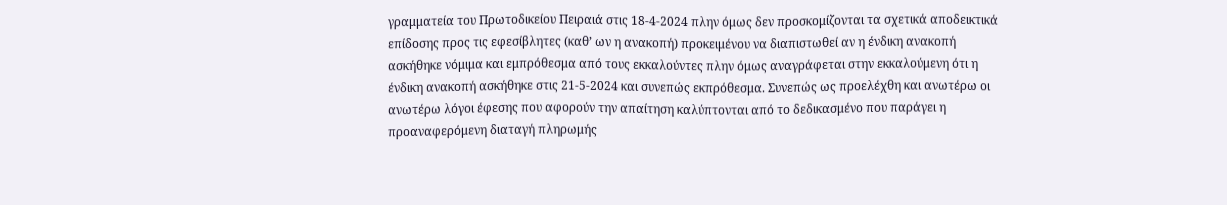γραμματεία του Πρωτοδικείου Πειραιά στις 18-4-2024 πλην όμως δεν προσκομίζονται τα σχετικά αποδεικτικά επίδοσης προς τις εφεσίβλητες (καθ’ ων η ανακοπή) προκειμένου να διαπιστωθεί αν η ένδικη ανακοπή ασκήθηκε νόμιμα και εμπρόθεσμα από τους εκκαλούντες πλην όμως αναγράφεται στην εκκαλούμενη ότι η ένδικη ανακοπή ασκήθηκε στις 21-5-2024 και συνεπώς εκπρόθεσμα. Συνεπώς ως προελέχθη και ανωτέρω οι ανωτέρω λόγοι έφεσης που αφορούν την απαίτηση καλύπτονται από το δεδικασμένο που παράγει η προαναφερόμενη διαταγή πληρωμής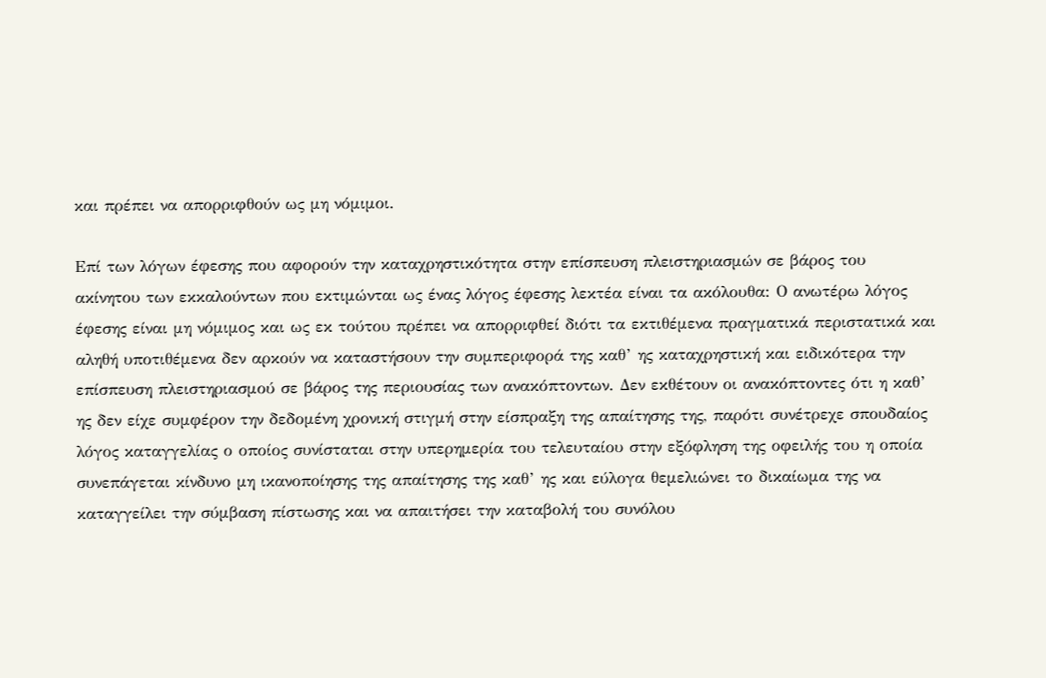και πρέπει να απορριφθούν ως μη νόμιμοι.

Επί των λόγων έφεσης που αφορούν την καταχρηστικότητα στην επίσπευση πλειστηριασμών σε βάρος του ακίνητου των εκκαλούντων που εκτιμώνται ως ένας λόγος έφεσης λεκτέα είναι τα ακόλουθα: Ο ανωτέρω λόγος έφεσης είναι μη νόμιμος και ως εκ τούτου πρέπει να απορριφθεί διότι τα εκτιθέμενα πραγματικά περιστατικά και αληθή υποτιθέμενα δεν αρκούν να καταστήσουν την συμπεριφορά της καθ’ ης καταχρηστική και ειδικότερα την επίσπευση πλειστηριασμού σε βάρος της περιουσίας των ανακόπτοντων. Δεν εκθέτουν οι ανακόπτοντες ότι η καθ’ ης δεν είχε συμφέρον την δεδομένη χρονική στιγμή στην είσπραξη της απαίτησης της, παρότι συνέτρεχε σπουδαίος λόγος καταγγελίας ο οποίος συνίσταται στην υπερημερία του τελευταίου στην εξόφληση της οφειλής του η οποία συνεπάγεται κίνδυνο μη ικανοποίησης της απαίτησης της καθ’ ης και εύλογα θεμελιώνει το δικαίωμα της να καταγγείλει την σύμβαση πίστωσης και να απαιτήσει την καταβολή του συνόλου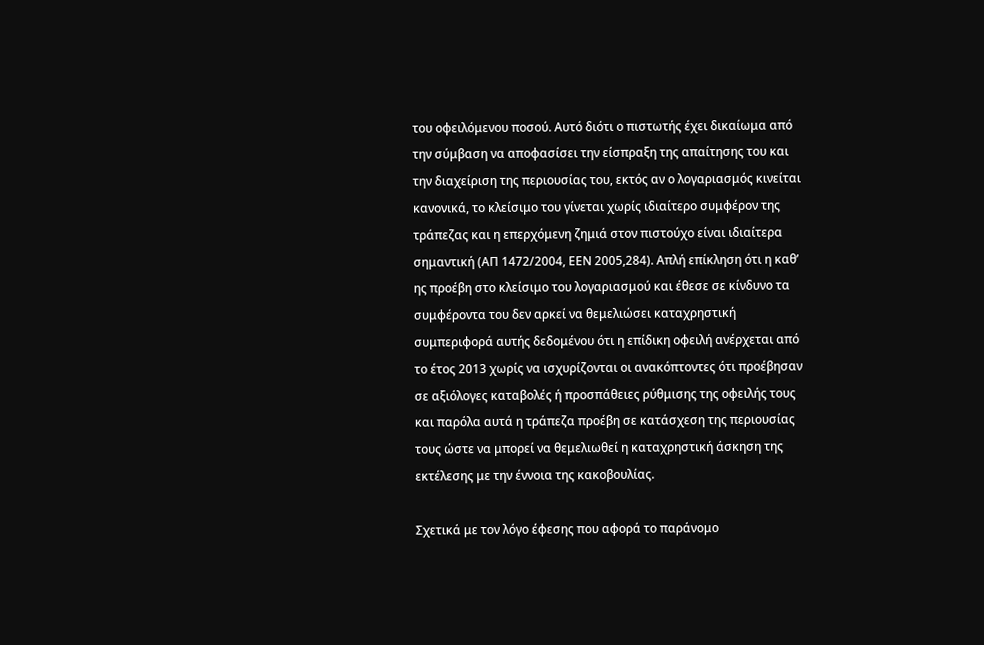του οφειλόμενου ποσού. Αυτό διότι ο πιστωτής έχει δικαίωμα από την σύμβαση να αποφασίσει την είσπραξη της απαίτησης του και την διαχείριση της περιουσίας του, εκτός αν ο λογαριασμός κινείται κανονικά, το κλείσιμο του γίνεται χωρίς ιδιαίτερο συμφέρον της τράπεζας και η επερχόμενη ζημιά στον πιστούχο είναι ιδιαίτερα σημαντική (ΑΠ 1472/2004, ΕΕΝ 2005,284). Απλή επίκληση ότι η καθ’ ης προέβη στο κλείσιμο του λογαριασμού και έθεσε σε κίνδυνο τα συμφέροντα του δεν αρκεί να θεμελιώσει καταχρηστική συμπεριφορά αυτής δεδομένου ότι η επίδικη οφειλή ανέρχεται από το έτος 2013 χωρίς να ισχυρίζονται οι ανακόπτοντες ότι προέβησαν σε αξιόλογες καταβολές ή προσπάθειες ρύθμισης της οφειλής τους και παρόλα αυτά η τράπεζα προέβη σε κατάσχεση της περιουσίας τους ώστε να μπορεί να θεμελιωθεί η καταχρηστική άσκηση της εκτέλεσης με την έννοια της κακοβουλίας.

Σχετικά με τον λόγο έφεσης που αφορά το παράνομο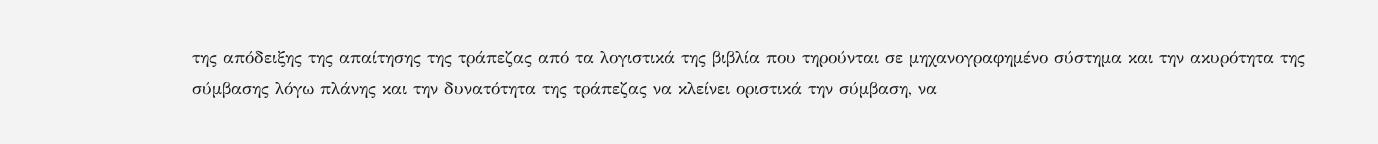της απόδειξης της απαίτησης της τράπεζας από τα λογιστικά της βιβλία που τηρούνται σε μηχανογραφημένο σύστημα και την ακυρότητα της σύμβασης λόγω πλάνης και την δυνατότητα της τράπεζας να κλείνει οριστικά την σύμβαση, να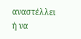αναστέλλει ή να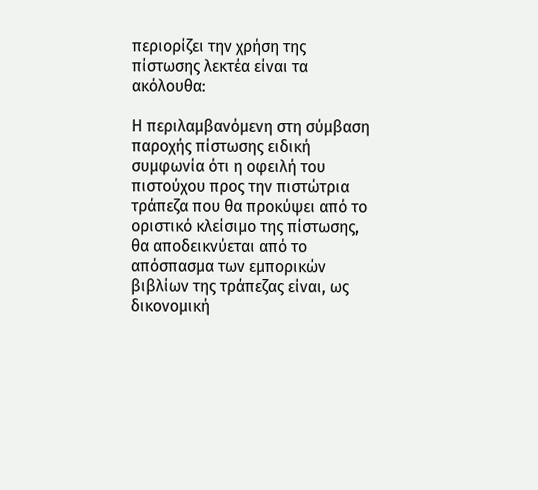περιορίζει την χρήση της πίστωσης λεκτέα είναι τα ακόλουθα:

Η περιλαμβανόμενη στη σύμβαση παροχής πίστωσης ειδική συμφωνία ότι η οφειλή του πιστούχου προς την πιστώτρια τράπεζα που θα προκύψει από το οριστικό κλείσιμο της πίστωσης, θα αποδεικνύεται από το απόσπασμα των εμπορικών βιβλίων της τράπεζας είναι, ως δικονομική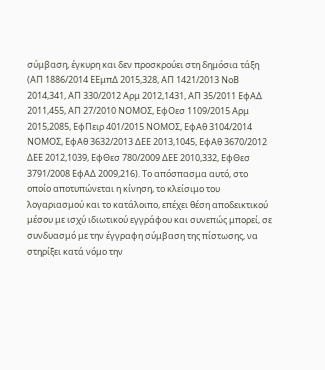σύμβαση, έγκυρη και δεν προσκρούει στη δημόσια τάξη (ΑΠ 1886/2014 ΕΕμπΔ 2015,328, ΑΠ 1421/2013 ΝοΒ 2014,341, ΑΠ 330/2012 Αρμ 2012,1431, ΑΠ 35/2011 ΕφΑΔ 2011,455, ΑΠ 27/2010 ΝΟΜΟΣ, ΕφΟεσ 1109/2015 Αρμ 2015,2085, ΕφΠειρ 401/2015 ΝΟΜΟΣ, ΕφΑθ 3104/2014 ΝΟΜΟΣ, ΕφΑθ 3632/2013 ΔΕΕ 2013,1045, ΕφΑθ 3670/2012 ΔΕΕ 2012,1039, ΕφΘεσ 780/2009 ΔΕΕ 2010,332, ΕφΘεσ 3791/2008 ΕφΑΔ 2009,216). Το απόσπασμα αυτό, στο οποίο αποτυπώνεται η κίνηση, το κλείσιμο του λογαριασμού και το κατάλοιπο, επέχει θέση αποδεικτικού μέσου με ισχύ ιδιωτικού εγγράφου και συνεπώς μπορεί, σε συνδυασμό με την έγγραφη σύμβαση της πίστωσης, να στηρίξει κατά νόμο την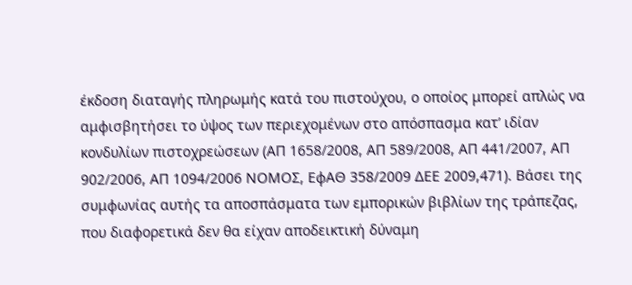έκδοση διαταγής πληρωμής κατά του πιστούχου, ο οποίος μπορεί απλώς να αμφισβητήσει το ύψος των περιεχομένων στο απόσπασμα κατ’ ιδίαν κονδυλίων πιστοχρεώσεων (ΑΠ 1658/2008, ΑΠ 589/2008, ΑΠ 441/2007, ΑΠ 902/2006, ΑΠ 1094/2006 ΝΟΜΟΣ, ΕφΑΘ 358/2009 ΔΕΕ 2009,471). Βάσει της συμφωνίας αυτής τα αποσπάσματα των εμπορικών βιβλίων της τράπεζας, που διαφορετικά δεν θα είχαν αποδεικτική δύναμη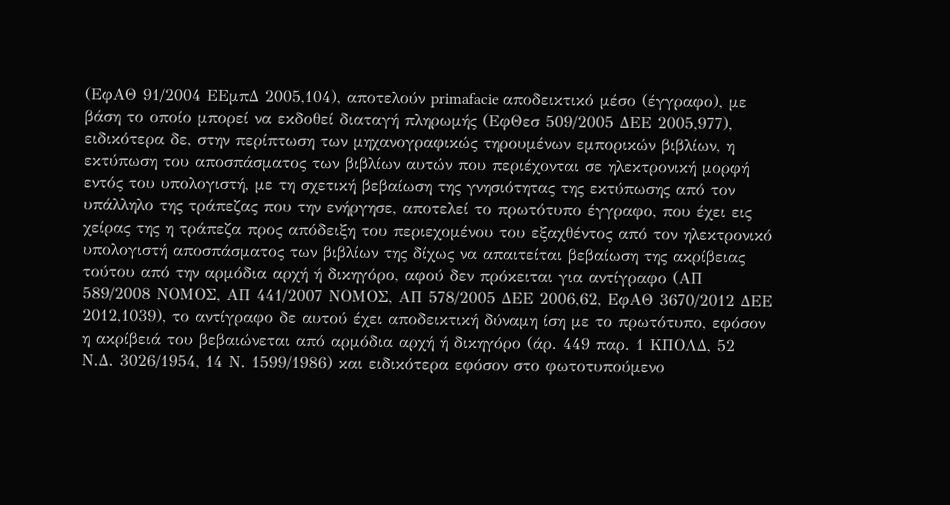(ΕφΑΘ 91/2004 ΕΕμπΔ 2005,104), αποτελούν primafacie αποδεικτικό μέσο (έγγραφο), με βάση το οποίο μπορεί να εκδοθεί διαταγή πληρωμής (ΕφΘεσ 509/2005 ΔΕΕ 2005,977), ειδικότερα δε, στην περίπτωση των μηχανογραφικώς τηρουμένων εμπορικών βιβλίων, η εκτύπωση του αποσπάσματος των βιβλίων αυτών που περιέχονται σε ηλεκτρονική μορφή εντός του υπολογιστή, με τη σχετική βεβαίωση της γνησιότητας της εκτύπωσης από τον υπάλληλο της τράπεζας που την ενήργησε, αποτελεί το πρωτότυπο έγγραφο, που έχει εις χείρας της η τράπεζα προς απόδειξη του περιεχομένου του εξαχθέντος από τον ηλεκτρονικό υπολογιστή αποσπάσματος των βιβλίων της δίχως να απαιτείται βεβαίωση της ακρίβειας τούτου από την αρμόδια αρχή ή δικηγόρο, αφού δεν πρόκειται για αντίγραφο (ΑΠ 589/2008 ΝΟΜΟΣ, ΑΠ 441/2007 ΝΟΜΟΣ, ΑΠ 578/2005 ΔΕΕ 2006,62, ΕφΑΘ 3670/2012 ΔΕΕ 2012,1039), το αντίγραφο δε αυτού έχει αποδεικτική δύναμη ίση με το πρωτότυπο, εφόσον η ακρίβειά του βεβαιώνεται από αρμόδια αρχή ή δικηγόρο (άρ. 449 παρ. 1 ΚΠΟΛΔ, 52 Ν.Δ. 3026/1954, 14 Ν. 1599/1986) και ειδικότερα εφόσον στο φωτοτυπούμενο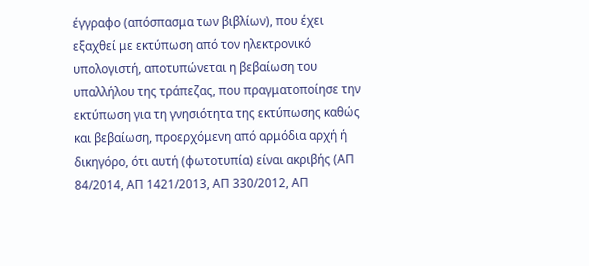έγγραφο (απόσπασμα των βιβλίων), που έχει εξαχθεί με εκτύπωση από τον ηλεκτρονικό υπολογιστή, αποτυπώνεται η βεβαίωση του υπαλλήλου της τράπεζας, που πραγματοποίησε την εκτύπωση για τη γνησιότητα της εκτύπωσης καθώς και βεβαίωση, προερχόμενη από αρμόδια αρχή ή δικηγόρο, ότι αυτή (φωτοτυπία) είναι ακριβής (ΑΠ 84/2014, ΑΠ 1421/2013, ΑΠ 330/2012, ΑΠ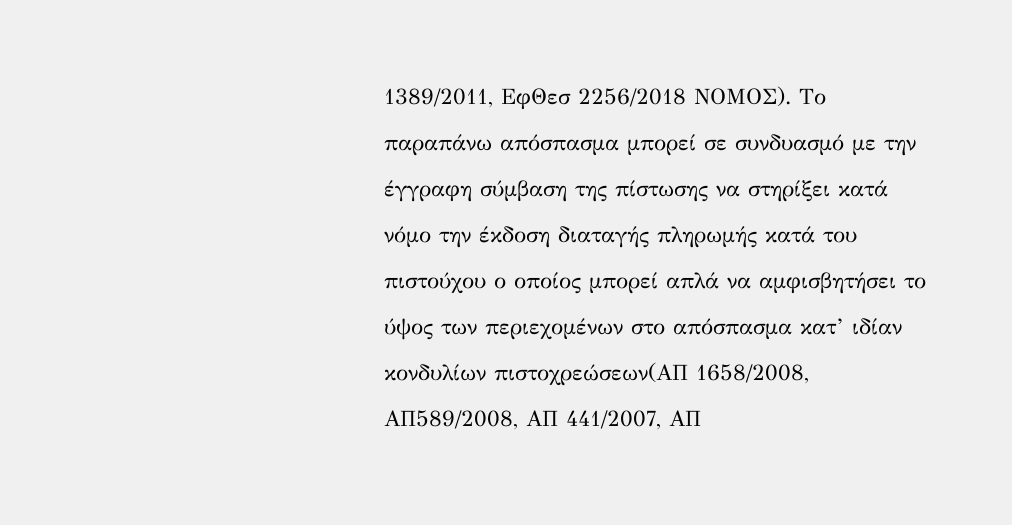1389/2011, ΕφΘεσ 2256/2018 ΝΟΜΟΣ). Το παραπάνω απόσπασμα μπορεί σε συνδυασμό με την έγγραφη σύμβαση της πίστωσης να στηρίξει κατά νόμο την έκδοση διαταγής πληρωμής κατά του πιστούχου ο οποίος μπορεί απλά να αμφισβητήσει το ύψος των περιεχομένων στο απόσπασμα κατ’ ιδίαν κονδυλίων πιστοχρεώσεων(ΑΠ 1658/2008, ΑΠ589/2008, ΑΠ 441/2007, ΑΠ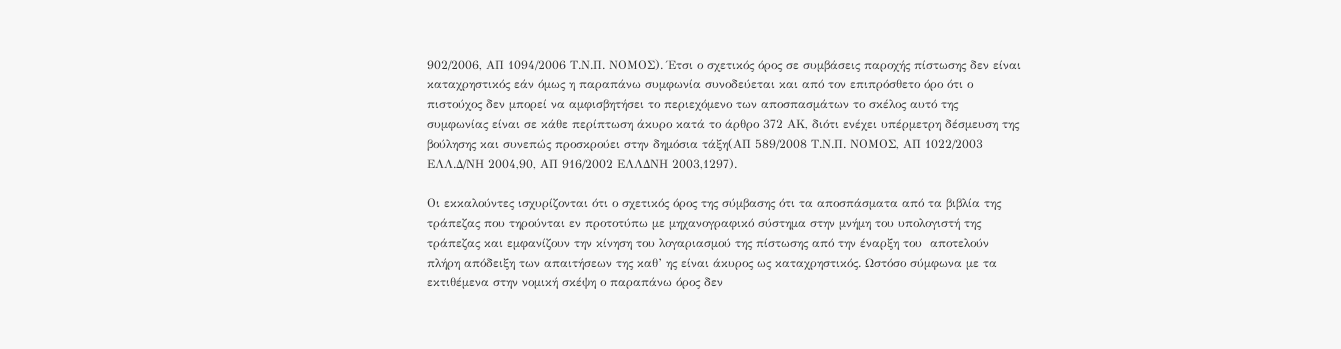902/2006, ΑΠ 1094/2006 Τ.Ν.Π. ΝΟΜΟΣ). Έτσι ο σχετικός όρος σε συμβάσεις παροχής πίστωσης δεν είναι καταχρηστικός εάν όμως η παραπάνω συμφωνία συνοδεύεται και από τον επιπρόσθετο όρο ότι ο πιστούχος δεν μπορεί να αμφισβητήσει το περιεχόμενο των αποσπασμάτων το σκέλος αυτό της συμφωνίας είναι σε κάθε περίπτωση άκυρο κατά το άρθρο 372 ΑΚ, διότι ενέχει υπέρμετρη δέσμευση της βούλησης και συνεπώς προσκρούει στην δημόσια τάξη(ΑΠ 589/2008 Τ.Ν.Π. ΝΟΜΟΣ, ΑΠ 1022/2003 ΕΛΛ.Δ/ΝΗ 2004,90, ΑΠ 916/2002 ΕΛΛΔΝΗ 2003,1297).

Οι εκκαλούντες ισχυρίζονται ότι ο σχετικός όρος της σύμβασης ότι τα αποσπάσματα από τα βιβλία της τράπεζας που τηρούνται εν προτοτύπω με μηχανογραφικό σύστημα στην μνήμη του υπολογιστή της τράπεζας και εμφανίζουν την κίνηση του λογαριασμού της πίστωσης από την έναρξη του  αποτελούν πλήρη απόδειξη των απαιτήσεων της καθ’ ης είναι άκυρος ως καταχρηστικός. Ωστόσο σύμφωνα με τα εκτιθέμενα στην νομική σκέψη ο παραπάνω όρος δεν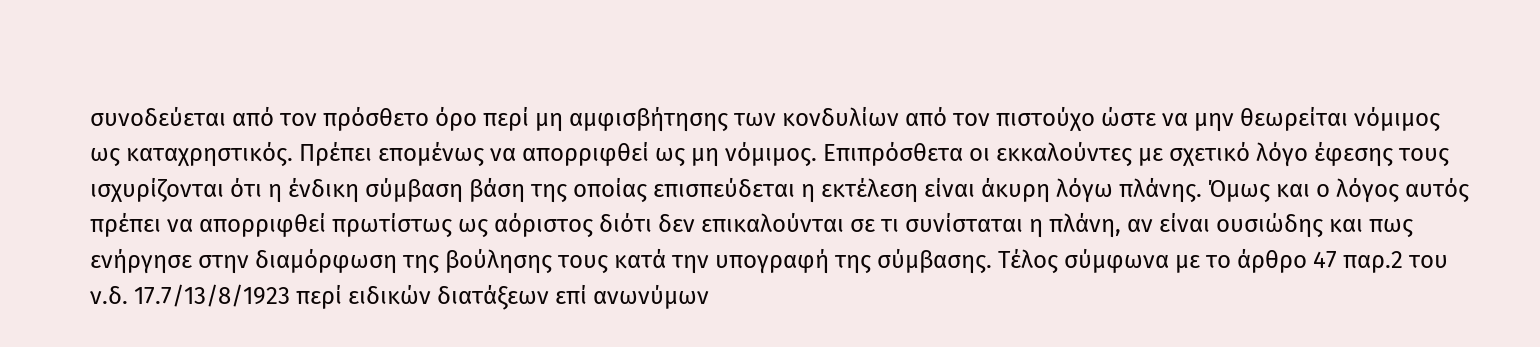συνοδεύεται από τον πρόσθετο όρο περί μη αμφισβήτησης των κονδυλίων από τον πιστούχο ώστε να μην θεωρείται νόμιμος ως καταχρηστικός. Πρέπει επομένως να απορριφθεί ως μη νόμιμος. Επιπρόσθετα οι εκκαλούντες με σχετικό λόγο έφεσης τους ισχυρίζονται ότι η ένδικη σύμβαση βάση της οποίας επισπεύδεται η εκτέλεση είναι άκυρη λόγω πλάνης. Όμως και ο λόγος αυτός πρέπει να απορριφθεί πρωτίστως ως αόριστος διότι δεν επικαλούνται σε τι συνίσταται η πλάνη, αν είναι ουσιώδης και πως ενήργησε στην διαμόρφωση της βούλησης τους κατά την υπογραφή της σύμβασης. Τέλος σύμφωνα με το άρθρο 47 παρ.2 του ν.δ. 17.7/13/8/1923 περί ειδικών διατάξεων επί ανωνύμων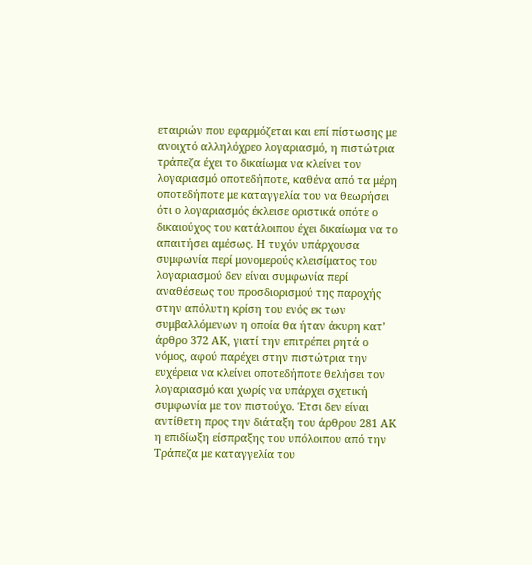εταιριών που εφαρμόζεται και επί πίστωσης με ανοιχτό αλληλόχρεο λογαριασμό, η πιστώτρια τράπεζα έχει το δικαίωμα να κλείνει τον λογαριασμό οποτεδήποτε, καθένα από τα μέρη οποτεδήποτε με καταγγελία του να θεωρήσει ότι ο λογαριασμός έκλεισε οριστικά οπότε ο δικαιούχος του κατάλοιπου έχει δικαίωμα να το απαιτήσει αμέσως. Η τυχόν υπάρχουσα συμφωνία περί μονομερούς κλεισίματος του λογαριασμού δεν είναι συμφωνία περί αναθέσεως του προσδιορισμού της παροχής στην απόλυτη κρίση του ενός εκ των συμβαλλόμενων η οποία θα ήταν άκυρη κατ’ άρθρο 372 ΑΚ, γιατί την επιτρέπει ρητά ο νόμος, αφού παρέχει στην πιστώτρια την ευχέρεια να κλείνει οποτεδήποτε θελήσει τον λογαριασμό και χωρίς να υπάρχει σχετική συμφωνία με τον πιστούχο. Έτσι δεν είναι αντίθετη προς την διάταξη του άρθρου 281 ΑΚ η επιδίωξη είσπραξης του υπόλοιπου από την Τράπεζα με καταγγελία του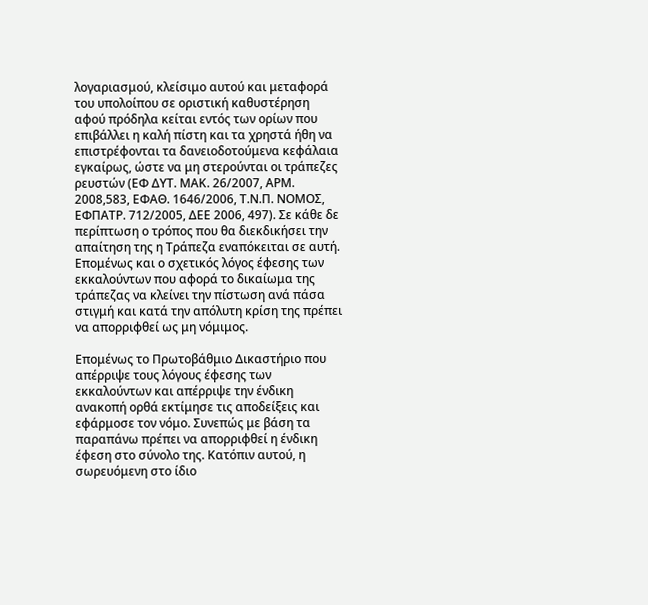λογαριασμού, κλείσιμο αυτού και μεταφορά του υπολοίπου σε οριστική καθυστέρηση αφού πρόδηλα κείται εντός των ορίων που επιβάλλει η καλή πίστη και τα χρηστά ήθη να επιστρέφονται τα δανειοδοτούμενα κεφάλαια εγκαίρως, ώστε να μη στερούνται οι τράπεζες ρευστών (ΕΦ ΔΥΤ. ΜΑΚ. 26/2007, ΑΡΜ. 2008,583, ΕΦΑΘ. 1646/2006, Τ.Ν.Π. ΝΟΜΟΣ, ΕΦΠΑΤΡ. 712/2005, ΔΕΕ 2006, 497). Σε κάθε δε περίπτωση ο τρόπος που θα διεκδικήσει την απαίτηση της η Τράπεζα εναπόκειται σε αυτή. Επομένως και ο σχετικός λόγος έφεσης των εκκαλούντων που αφορά το δικαίωμα της τράπεζας να κλείνει την πίστωση ανά πάσα στιγμή και κατά την απόλυτη κρίση της πρέπει να απορριφθεί ως μη νόμιμος.

Επομένως το Πρωτοβάθμιο Δικαστήριο που απέρριψε τους λόγους έφεσης των εκκαλούντων και απέρριψε την ένδικη ανακοπή ορθά εκτίμησε τις αποδείξεις και εφάρμοσε τον νόμο. Συνεπώς με βάση τα παραπάνω πρέπει να απορριφθεί η ένδικη έφεση στο σύνολο της. Κατόπιν αυτού, η σωρευόμενη στο ίδιο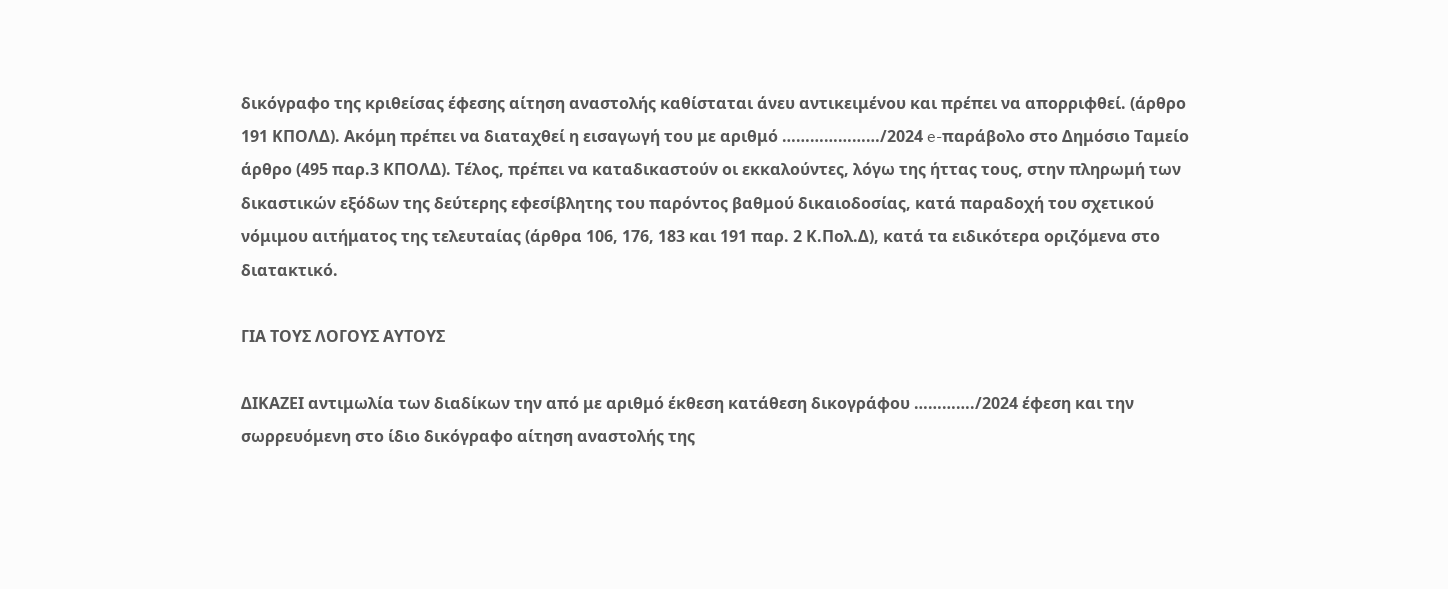δικόγραφο της κριθείσας έφεσης αίτηση αναστολής καθίσταται άνευ αντικειμένου και πρέπει να απορριφθεί. (άρθρο 191 ΚΠΟΛΔ). Ακόμη πρέπει να διαταχθεί η εισαγωγή του με αριθμό …………………/2024 e-παράβολο στο Δημόσιο Ταμείο άρθρο (495 παρ.3 ΚΠΟΛΔ). Τέλος, πρέπει να καταδικαστούν οι εκκαλούντες, λόγω της ήττας τους, στην πληρωμή των δικαστικών εξόδων της δεύτερης εφεσίβλητης του παρόντος βαθμού δικαιοδοσίας, κατά παραδοχή του σχετικού νόμιμου αιτήματος της τελευταίας (άρθρα 106, 176, 183 και 191 παρ. 2 Κ.Πολ.Δ), κατά τα ειδικότερα οριζόμενα στο διατακτικό.

ΓΙΑ ΤΟΥΣ ΛΟΓΟΥΣ ΑΥΤΟΥΣ

ΔΙΚΑΖΕΙ αντιμωλία των διαδίκων την από με αριθμό έκθεση κατάθεση δικογράφου …………./2024 έφεση και την σωρρευόμενη στο ίδιο δικόγραφο αίτηση αναστολής της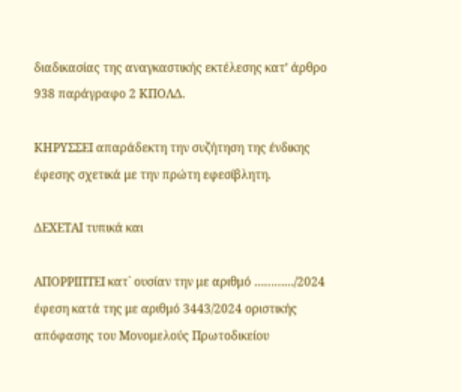διαδικασίας της αναγκαστικής εκτέλεσης κατ’ άρθρο 938 παράγραφο 2 ΚΠΟΛΔ.

ΚΗΡΥΣΣΕΙ απαράδεκτη την συζήτηση της ένδικης έφεσης σχετικά με την πρώτη εφεσίβλητη.

ΔΕΧΕΤΑΙ τυπικά και

ΑΠΟΡΡΙΠΤΕΙ κατ` ουσίαν την με αριθμό …………/2024 έφεση κατά της με αριθμό 3443/2024 οριστικής απόφασης του Μονομελούς Πρωτοδικείου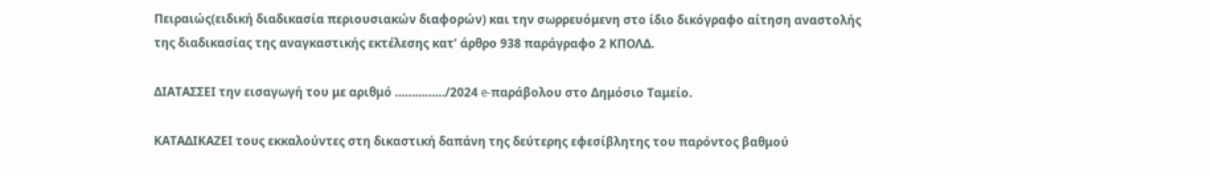Πειραιώς(ειδική διαδικασία περιουσιακών διαφορών) και την σωρρευόμενη στο ίδιο δικόγραφο αίτηση αναστολής της διαδικασίας της αναγκαστικής εκτέλεσης κατ’ άρθρο 938 παράγραφο 2 ΚΠΟΛΔ.

ΔΙΑΤΑΣΣΕΙ την εισαγωγή του με αριθμό ……………/2024 e-παράβολου στο Δημόσιο Ταμείο.

ΚΑΤΑΔΙΚΑΖΕΙ τους εκκαλούντες στη δικαστική δαπάνη της δεύτερης εφεσίβλητης του παρόντος βαθμού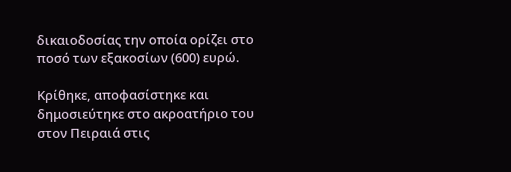δικαιοδοσίας την οποία ορίζει στο ποσό των εξακοσίων (600) ευρώ.

Κρίθηκε, αποφασίστηκε και δημοσιεύτηκε στο ακροατήριο του στον Πειραιά στις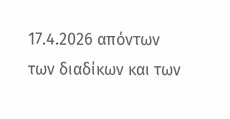17.4.2026 απόντων των διαδίκων και των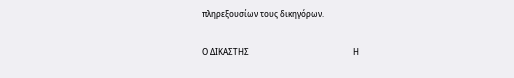πληρεξουσίων τους δικηγόρων.

Ο ΔΙΚΑΣΤΗΣ                                                    Η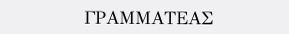ΓΡΑΜΜΑΤΕΑΣ